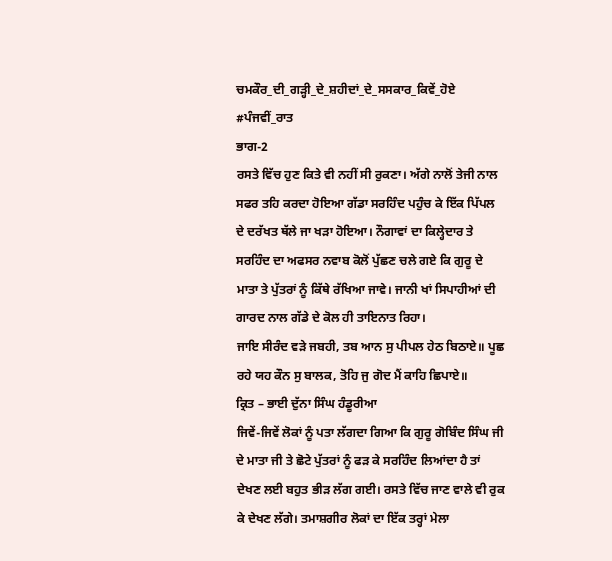ਚਮਕੌਰ_ਦੀ_ਗੜ੍ਹੀ_ਦੇ_ਸ਼ਹੀਦਾਂ_ਦੇ_ਸਸਕਾਰ_ਕਿਵੇਂ_ਹੋਏ
#ਪੰਜਵੀਂ_ਰਾਤ
ਭਾਗ-2
ਰਸਤੇ ਵਿੱਚ ਹੁਣ ਕਿਤੇ ਵੀ ਨਹੀਂ ਸੀ ਰੁਕਣਾ। ਅੱਗੇ ਨਾਲੋਂ ਤੇਜੀ ਨਾਲ ਸਫਰ ਤਹਿ ਕਰਦਾ ਹੋਇਆ ਗੱਡਾ ਸਰਹਿੰਦ ਪਹੁੰਚ ਕੇ ਇੱਕ ਪਿੱਪਲ ਦੇ ਦਰੱਖਤ ਥੱਲੇ ਜਾ ਖੜਾ ਹੋਇਆ। ਨੌਗਾਵਾਂ ਦਾ ਕਿਲ੍ਹੇਦਾਰ ਤੇ ਸਰਹਿੰਦ ਦਾ ਅਫਸਰ ਨਵਾਬ ਕੋਲੋਂ ਪੁੱਛਣ ਚਲੇ ਗਏ ਕਿ ਗੁਰੂ ਦੇ ਮਾਤਾ ਤੇ ਪੁੱਤਰਾਂ ਨੂੰ ਕਿੱਥੇ ਰੱਖਿਆ ਜਾਵੇ। ਜਾਨੀ ਖਾਂ ਸਿਪਾਹੀਆਂ ਦੀ ਗਾਰਦ ਨਾਲ ਗੱਡੇ ਦੇ ਕੋਲ ਹੀ ਤਾਇਨਾਤ ਰਿਹਾ।
ਜਾਇ ਸੀਰੰਦ ਵੜੇ ਜਬਹੀ, ਤਬ ਆਨ ਸੁ ਪੀਪਲ ਹੇਠ ਬਿਠਾਏ॥ ਪੂਛ ਰਹੇ ਯਹ ਕੌਨ ਸੁ ਬਾਲਕ, ਤੋਹਿ ਜੁ ਗੋਦ ਮੈਂ ਕਾਹਿ ਛਿਪਾਏ॥
ਕ੍ਰਿਤ – ਭਾਈ ਦੁੱਨਾ ਸਿੰਘ ਹੰਡੂਰੀਆ
ਜਿਵੇਂ-ਜਿਵੇਂ ਲੋਕਾਂ ਨੂੰ ਪਤਾ ਲੱਗਦਾ ਗਿਆ ਕਿ ਗੁਰੂ ਗੋਬਿੰਦ ਸਿੰਘ ਜੀ ਦੇ ਮਾਤਾ ਜੀ ਤੇ ਛੋਟੇ ਪੁੱਤਰਾਂ ਨੂੰ ਫੜ ਕੇ ਸਰਹਿੰਦ ਲਿਆਂਦਾ ਹੈ ਤਾਂ ਦੇਖਣ ਲਈ ਬਹੁਤ ਭੀੜ ਲੱਗ ਗਈ। ਰਸਤੇ ਵਿੱਚ ਜਾਣ ਵਾਲੇ ਵੀ ਰੁਕ ਕੇ ਦੇਖਣ ਲੱਗੇ। ਤਮਾਸ਼ਗੀਰ ਲੋਕਾਂ ਦਾ ਇੱਕ ਤਰ੍ਹਾਂ ਮੇਲਾ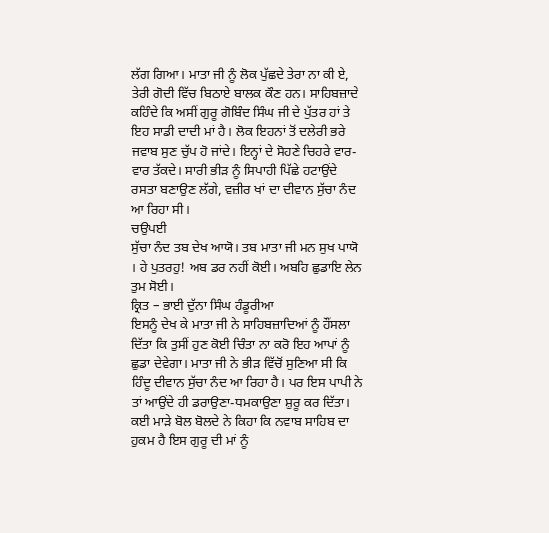ਲੱਗ ਗਿਆ। ਮਾਤਾ ਜੀ ਨੂੰ ਲੋਕ ਪੁੱਛਦੇ ਤੇਰਾ ਨਾ ਕੀ ਏ, ਤੇਰੀ ਗੋਦੀ ਵਿੱਚ ਬਿਠਾਏ ਬਾਲਕ ਕੌਣ ਹਨ। ਸਾਹਿਬਜ਼ਾਦੇ ਕਹਿੰਦੇ ਕਿ ਅਸੀਂ ਗੁਰੂ ਗੋਬਿੰਦ ਸਿੰਘ ਜੀ ਦੇ ਪੁੱਤਰ ਹਾਂ ਤੇ ਇਹ ਸਾਡੀ ਦਾਦੀ ਮਾਂ ਹੈ। ਲੋਕ ਇਹਨਾਂ ਤੋਂ ਦਲੇਰੀ ਭਰੇ ਜਵਾਬ ਸੁਣ ਚੁੱਪ ਹੋ ਜਾਂਦੇ। ਇਨ੍ਹਾਂ ਦੇ ਸੋਹਣੇ ਚਿਹਰੇ ਵਾਰ-ਵਾਰ ਤੱਕਦੇ। ਸਾਰੀ ਭੀੜ ਨੂੰ ਸਿਪਾਹੀ ਪਿੱਛੇ ਹਟਾਉਂਦੇ ਰਸਤਾ ਬਣਾਉਣ ਲੱਗੇ, ਵਜ਼ੀਰ ਖਾਂ ਦਾ ਦੀਵਾਨ ਸੁੱਚਾ ਨੰਦ ਆ ਰਿਹਾ ਸੀ।
ਚਉਪਈ
ਸੁੱਚਾ ਨੰਦ ਤਬ ਦੇਖ ਆਯੋ। ਤਬ ਮਾਤਾ ਜੀ ਮਨ ਸੁਖ ਪਾਯੋ । ਹੇ ਪੁਤਰਹੁ! ਅਬ ਡਰ ਨਹੀਂ ਕੋਈ। ਅਬਹਿ ਛੁਡਾਇ ਲੇਨ ਤੁਮ ਸੋਈ।
ਕ੍ਰਿਤ – ਭਾਈ ਦੁੱਨਾ ਸਿੰਘ ਹੰਡੂਰੀਆ
ਇਸਨੂੰ ਦੇਖ ਕੇ ਮਾਤਾ ਜੀ ਨੇ ਸਾਹਿਬਜ਼ਾਦਿਆਂ ਨੂੰ ਹੌਂਸਲਾ ਦਿੱਤਾ ਕਿ ਤੁਸੀਂ ਹੁਣ ਕੋਈ ਚਿੰਤਾ ਨਾ ਕਰੋ ਇਹ ਆਪਾਂ ਨੂੰ ਛੁਡਾ ਦੇਵੇਗਾ। ਮਾਤਾ ਜੀ ਨੇ ਭੀੜ ਵਿੱਚੋਂ ਸੁਣਿਆ ਸੀ ਕਿ ਹਿੰਦੂ ਦੀਵਾਨ ਸੁੱਚਾ ਨੰਦ ਆ ਰਿਹਾ ਹੈ। ਪਰ ਇਸ ਪਾਪੀ ਨੇ ਤਾਂ ਆਉਂਦੇ ਹੀ ਡਰਾਉਣਾ-ਧਮਕਾਉਣਾ ਸ਼ੁਰੂ ਕਰ ਦਿੱਤਾ। ਕਈ ਮਾੜੇ ਬੋਲ ਬੋਲਦੇ ਨੇ ਕਿਹਾ ਕਿ ਨਵਾਬ ਸਾਹਿਬ ਦਾ ਹੁਕਮ ਹੈ ਇਸ ਗੁਰੂ ਦੀ ਮਾਂ ਨੂੰ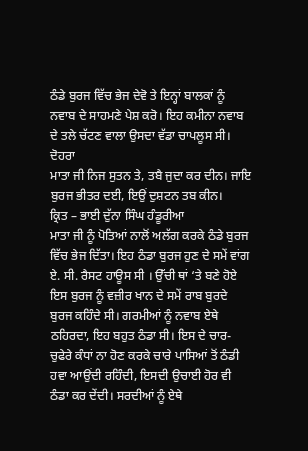ਠੰਡੇ ਬੁਰਜ ਵਿੱਚ ਭੇਜ ਦੇਵੋ ਤੇ ਇਨ੍ਹਾਂ ਬਾਲਕਾਂ ਨੂੰ ਨਵਾਬ ਦੇ ਸਾਹਮਣੇ ਪੇਸ਼ ਕਰੋ। ਇਹ ਕਮੀਨਾ ਨਵਾਬ ਦੇ ਤਲੇ ਚੱਟਣ ਵਾਲਾ ਉਸਦਾ ਵੱਡਾ ਚਾਪਲੂਸ ਸੀ।
ਦੋਹਰਾ
ਮਾਤਾ ਜੀ ਨਿਜ ਸੁਤਨ ਤੇ, ਤਬੈ ਜੁਦਾ ਕਰ ਦੀਨ। ਜਾਇ ਬੁਰਜ ਭੀਤਰ ਦਈ, ਇਉਂ ਦੁਸ਼ਟਨ ਤਬ ਕੀਨ।
ਕ੍ਰਿਤ – ਭਾਈ ਦੁੱਨਾ ਸਿੰਘ ਹੰਡੂਰੀਆ
ਮਾਤਾ ਜੀ ਨੂੰ ਪੋਤਿਆਂ ਨਾਲੋਂ ਅਲੱਗ ਕਰਕੇ ਠੰਡੇ ਬੁਰਜ ਵਿੱਚ ਭੇਜ ਦਿੱਤਾ। ਇਹ ਠੰਡਾ ਬੁਰਜ ਹੁਣ ਦੇ ਸਮੇਂ ਵਾਂਗ ਏ. ਸੀ. ਰੈਸਟ ਹਾਊਸ ਸੀ । ਉੱਚੀ ਥਾਂ ‘ਤੇ ਬਣੇ ਹੋਏ ਇਸ ਬੁਰਜ ਨੂੰ ਵਜ਼ੀਰ ਖਾਨ ਦੇ ਸਮੇਂ ਰਾਬ ਬੁਰਦੇ ਬੁਰਜ ਕਹਿੰਦੇ ਸੀ। ਗਰਮੀਆਂ ਨੂੰ ਨਵਾਬ ਏਥੇ ਠਹਿਰਦਾ, ਇਹ ਬਹੁਤ ਠੰਡਾ ਸੀ। ਇਸ ਦੇ ਚਾਰ-ਚੁਫੇਰੇ ਕੰਧਾਂ ਨਾ ਹੋਣ ਕਰਕੇ ਚਾਰੇ ਪਾਸਿਆਂ ਤੋਂ ਠੰਡੀ ਹਵਾ ਆਉਂਦੀ ਰਹਿੰਦੀ, ਇਸਦੀ ਉਚਾਈ ਹੋਰ ਵੀ ਠੰਡਾ ਕਰ ਦੇਂਦੀ। ਸਰਦੀਆਂ ਨੂੰ ਏਥੇ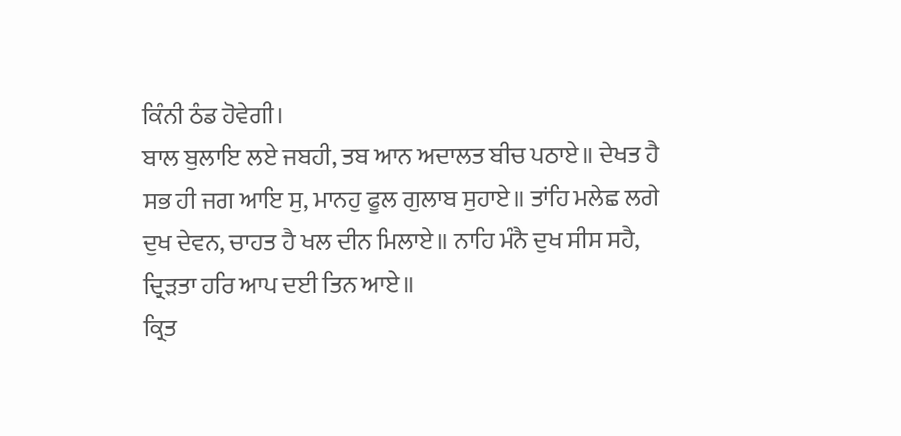ਕਿੰਨੀ ਠੰਡ ਹੋਵੇਗੀ।
ਬਾਲ ਬੁਲਾਇ ਲਏ ਜਬਹੀ, ਤਬ ਆਨ ਅਦਾਲਤ ਬੀਚ ਪਠਾਏ॥ ਦੇਖਤ ਹੈ ਸਭ ਹੀ ਜਗ ਆਇ ਸੁ, ਮਾਨਹੁ ਫੂਲ ਗੁਲਾਬ ਸੁਹਾਏ॥ ਤਾਂਹਿ ਮਲੇਛ ਲਗੇ ਦੁਖ ਦੇਵਨ, ਚਾਹਤ ਹੈ ਖਲ ਦੀਨ ਮਿਲਾਏ॥ ਨਾਹਿ ਮੰਨੈ ਦੁਖ ਸੀਸ ਸਹੈ, ਦ੍ਰਿੜਤਾ ਹਰਿ ਆਪ ਦਈ ਤਿਨ ਆਏ॥
ਕ੍ਰਿਤ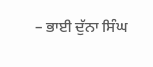– ਭਾਈ ਦੁੱਨਾ ਸਿੰਘ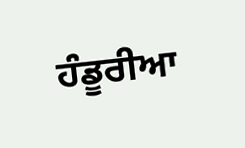ਹੰਡੂਰੀਆ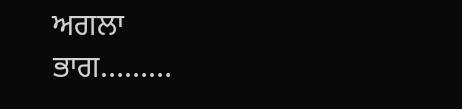ਅਗਲਾ ਭਾਗ………